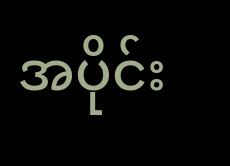အပိုင်း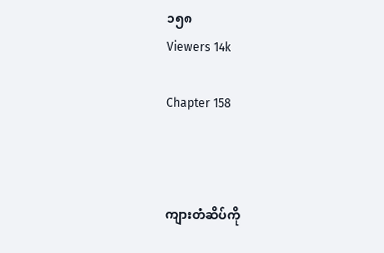၁၅၈
Viewers 14k

Chapter 158



ကျားတံဆိပ်ကို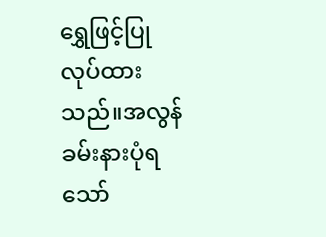ရွှေဖြင့်ပြုလုပ်ထားသည်။အလွန်ခမ်းနားပုံရသော်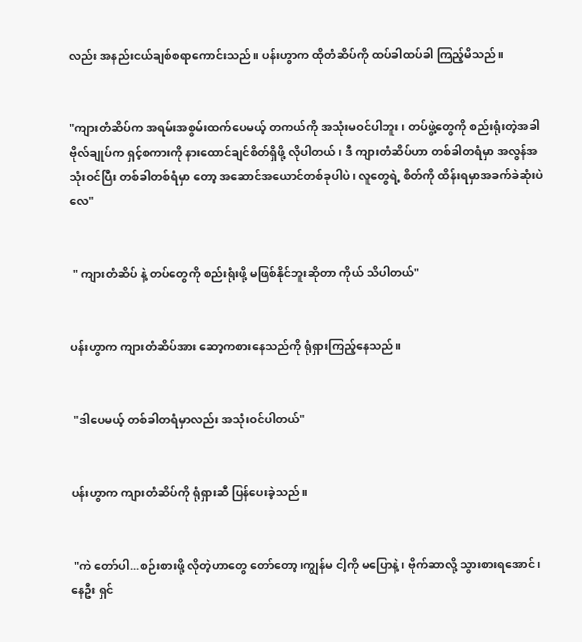လည်း အနည်းငယ်ချစ်စရာကောင်းသည်။ ပန်းဟွာက ထိုတံဆိပ်ကို ထပ်ခါထပ်ခါ ကြည့်မိသည်။


"ကျားတံဆိပ်က အရမ်းအစွမ်းထက်ပေမယ့် တကယ်ကို အသုံးမဝင်ပါဘူး၊ တပ်ဖွဲ့တွေကို စည်းရုံးတဲ့အခါ ဗိုလ်ချုပ်က ရှင့်စကားကို နားထောင်ချင်စိတ်ရှိဖို့ လိုပါတယ်၊ ဒီ ကျားတံဆိပ်ဟာ တစ်ခါတရံမှာ အလွန်အသုံးဝင်ပြီး တစ်ခါတစ်ရံမှာ တော့ အဆောင်အယောင်တစ်ခုပါပဲ၊ လူတွေရဲ့ စိတ်ကို ထိန်းရမှာအခက်ခဲဆုံးပဲလေ"


 " ကျားတံဆိပ် နဲ့ တပ်တွေကို စည်းရုံးဖို့ မဖြစ်နိုင်ဘူးဆိုတာ ကိုယ် သိပါတယ်"


ပန်းဟွာက ကျားတံဆိပ်အား ဆော့ကစားနေသည်ကို ရုံရှားကြည့်နေသည်။


 "ဒါပေမယ့် တစ်ခါတရံမှာလည်း အသုံးဝင်ပါတယ်"


ပန်းဟွာက ကျားတံဆိပ်ကို ရုံရှားဆီ ပြန်ပေးခဲ့သည်။


 "ကဲ တော်ပါ...စဉ်းစားဖို့ လိုတဲ့ဟာတွေ တော်တော့၊ကျွန်မ ငါ့ကို မပြောနဲ့၊ ဗိုက်ဆာလို့ သွားစားရအောင်၊နေဦး ရှင်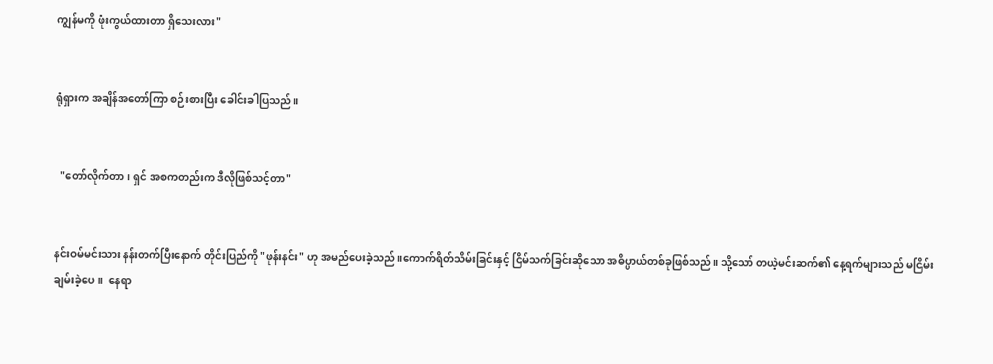ကျွန်မကို ဖုံးကွယ်ထားတာ ရှိသေးလား"


ရုံရှားက အချိန်အတော်ကြာ စဉ်းစားပြီး ခေါင်းခါပြသည်။


  "တော်လိုက်တာ၊ ရှင် အစကတည်းက ဒီလိုဖြစ်သင့်တာ"


နင်းဝမ်မင်းသား နန်းတက်ပြီးနောက် တိုင်းပြည်ကို "ဖုန်းနင်း" ဟု အမည်ပေးခဲ့သည်။ကောက်ရိတ်သိမ်းခြင်းနှင့် ငြိမ်သက်ခြင်းဆိုသော အဓိပ္ပာယ်တစ်ခုဖြစ်သည်။ သို့သော် တယဲ့မင်းဆက်၏ နေ့ရက်များသည် မငြိမ်းချမ်းခဲ့ပေ။  နေရာ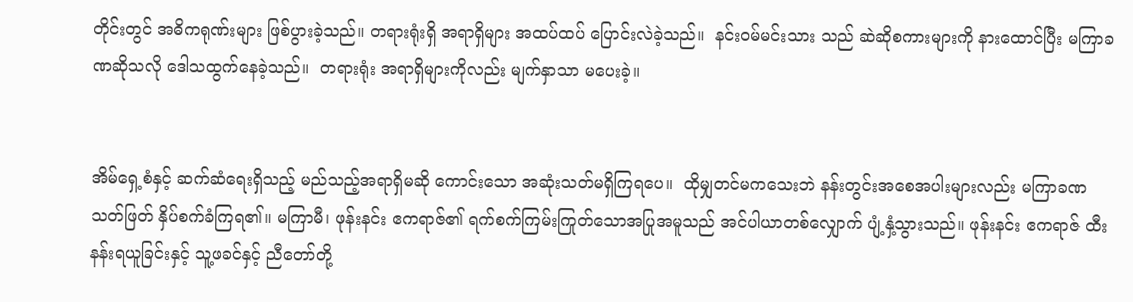တိုင်းတွင် အဓိကရုဏ်းများ ဖြစ်ပွားခဲ့သည်။ တရားရုံးရှိ အရာရှိများ အထပ်ထပ် ပြောင်းလဲခဲ့သည်။  နင်းဝမ်မင်းသား သည် ဆဲဆိုစကားများကို နားထောင်ပြီး မကြာခဏဆိုသလို ဒေါသထွက်နေခဲ့သည်။  တရားရုံး အရာရှိများကိုလည်း မျက်နှာသာ မပေးခဲ့။


အိမ်ရှေ့စံနှင့် ဆက်ဆံရေးရှိသည့် မည်သည့်အရာရှိမဆို ကောင်းသော အဆုံးသတ်မရှိကြရပေ။  ထိုမျှတင်မကသေးဘဲ နန်းတွင်းအစေအပါးများလည်း မကြာခဏ သတ်ဖြတ် နှိပ်စက်ခံကြရ၏။ မကြာမီ၊ ဖုန်းနင်း ဧကရာဇ်၏ ရက်စက်ကြမ်းကြုတ်သောအပြုအမူသည် အင်ပါယာတစ်လျှောက် ပျံ့နှံ့သွားသည်။ ဖုန်းနင်း ဧကရာဇ် ထီးနန်းရယူခြင်းနှင့် သူ့ဖခင်နှင့် ညီတော်တို့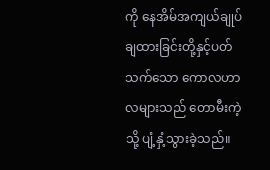ကို နေအိမ်အကျယ်ချုပ်ချထားခြင်းတို့နှင့်ပတ်သက်သော ကောလဟာလများသည် တောမီးကဲ့သို့ ပျံ့နှံ့သွားခဲ့သည်။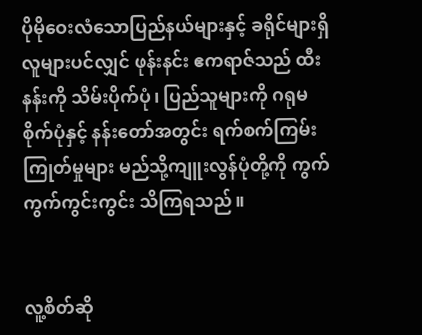ပိုမိုဝေးလံသောပြည်နယ်များနှင့် ခရိုင်များရှိ လူများပင်လျှင် ဖုန်းနင်း ဧကရာဇ်သည် ထီးနန်းကို သိမ်းပိုက်ပုံ၊ ပြည်သူများကို ဂရုမစိုက်ပုံနှင့် နန်းတော်အတွင်း ရက်စက်ကြမ်းကြုတ်မှုများ မည်သို့ကျူးလွန်ပုံတို့ကို ကွက်ကွက်ကွင်းကွင်း သိကြရသည်။


လူ့စိတ်ဆို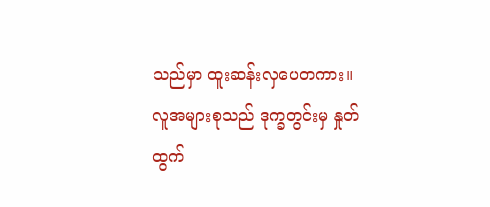သည်မှာ ထူးဆန်းလှပေတကား။ လူအများစုသည် ဒုက္ခတွင်းမှ နှုတ်ထွက်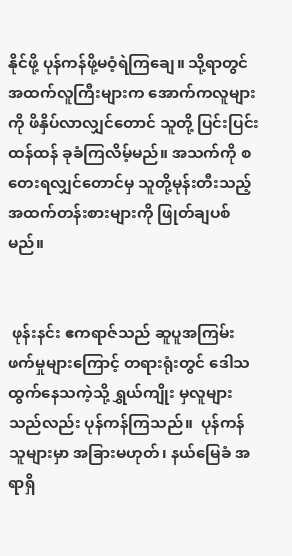နိုင်ဖို့ ပုန်ကန်ဖို့မဝံ့ရဲကြချေ။ သို့ရာတွင် အထက်လူကြီးများက အောက်ကလူများကို ဖိနှိပ်လာလျှင်တောင် သူတို့ ပြင်းပြင်းထန်ထန် ခုခံကြလိမ့်မည်။ အသက်ကို စတေးရလျှင်တောင်မှ သူတို့မုန်းတီးသည့် အထက်တန်းစားများကို ဖြုတ်ချပစ်မည်။


 ဖုန်းနင်း ဧကရာဇ်သည် ဆူပူအကြမ်းဖက်မှုများကြောင့် တရားရုံးတွင် ဒေါသထွက်နေသကဲ့သို့ ရွှယ်ကျိုး မှလူများသည်လည်း ပုန်ကန်ကြသည်။  ပုန်ကန်သူများမှာ အခြားမဟုတ်၊ နယ်မြေခံ အရာရှိ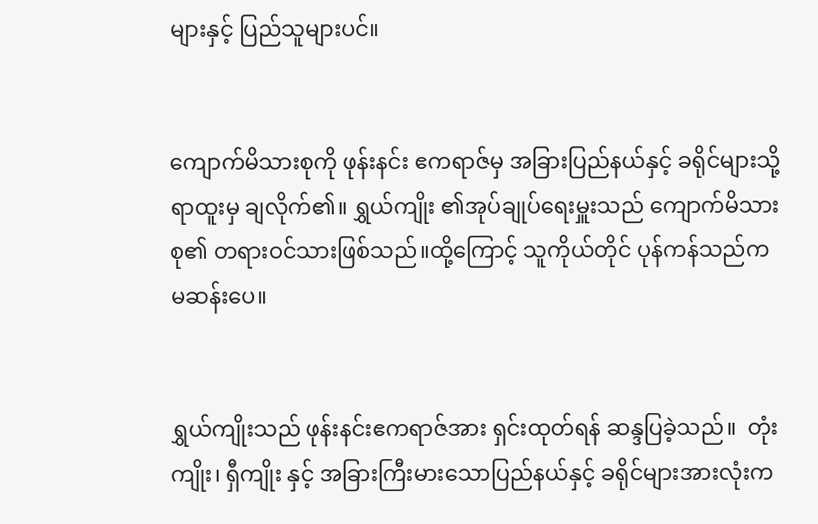များနှင့် ပြည်သူများပင်။


ကျောက်မိသားစုကို ဖုန်းနင်း ဧကရာဇ်မှ အခြားပြည်နယ်နှင့် ခရိုင်များသို့ ရာထူးမှ ချလိုက်၏။ ရွှယ်ကျိုး ၏အုပ်ချုပ်ရေးမှူးသည် ကျောက်မိသားစု၏ တရားဝင်သားဖြစ်သည်။ထို့ကြောင့် သူကိုယ်တိုင် ပုန်ကန်သည်က မဆန်းပေ။


ရွှယ်ကျိုးသည် ဖုန်းနင်းဧကရာဇ်အား ရှင်းထုတ်ရန် ဆန္ဒပြခဲ့သည်။  တုံးကျိုး၊ ရှီကျိုး နှင့် အခြားကြီးမားသောပြည်နယ်နှင့် ခရိုင်များအားလုံးက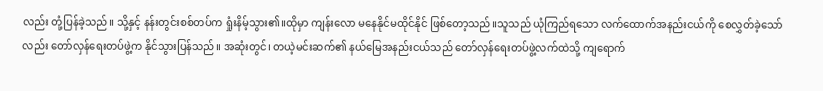လည်း တုံ့ပြန်ခဲ့သည်။ သို့နှင့် နန်းတွင်းစစ်တပ်က ရှုံးနိမ့်သွား၏။ထိုမှာ ကျန်းလော မနေနိုင်မထိုင်နိုင် ဖြစ်တော့သည်။သူသည် ယုံကြည်ရသော လက်ထောက်အနည်းငယ်ကို စေလွှတ်ခဲ့သော်လည်း တော်လှန်ရေးတပ်ဖွဲ့က နိုင်သွားပြန်သည်။ အဆုံးတွင်၊ တယဲ့မင်းဆက်၏ နယ်မြေအနည်းငယ်သည် တော်လှန်ရေးတပ်ဖွဲ့လက်ထဲသို့ ကျရောက်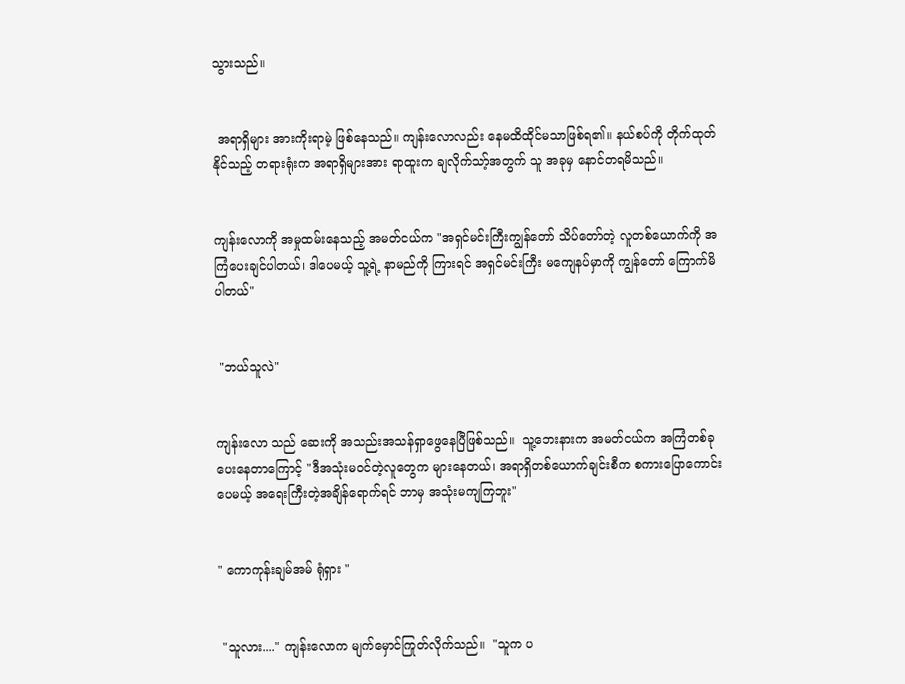သွားသည်။


 အရာရှိများ အားကိုးရာမဲ့ ဖြစ်နေသည်။ ကျန်းလောလည်း နေမထိထိုင်မသာဖြစ်ရ၏။ နယ်စပ်ကို တိုက်ထုတ်နိုင်သည့် တရားရုံးက အရာရှိများအား ရာထူးက ချလိုက်သာ့်အတွက် သူ အခုမှ နောင်တရမိသည်။


ကျန်းလောကို အမှုထမ်းနေသည့် အမတ်ငယ်က "အရှင်မင်းကြီးကျွန်တော် သိပ်တော်တဲ့ လူတစ်ယောက်ကို အကြံပေးချင်ပါတယ်၊ ဒါပေမယ့် သူ့ရဲ့ နာမည်ကို ကြားရင် အရှင်မင်းကြီး မကျေနပ်မှာကို ကျွန်တော် ကြောက်မိပါတယ်"


 "ဘယ်သူလဲ"


ကျန်းလော သည် ဆေးကို အသည်းအသန်ရှာဖွေနေပြီဖြစ်သည်။  သူ့ဘေးနားက အမတ်ငယ်က အကြံတစ်ခုပေးနေတာကြောင့် "ဒီအသုံးမဝင်တဲ့လူတွေက များနေတယ်၊ အရာရှိတစ်ယောက်ချင်းစီက စကားပြောကောင်းပေမယ့် အရေးကြီးတဲ့အချိန်ရောက်ရင် ဘာမှ အသုံးမကျကြဘူး"


" ကောကုန်းချမ်အမ် ရုံရှား "


 "သူလား...." ကျန်းလောက မျက်မှောင်ကြုတ်လိုက်သည်။  "သူက ပ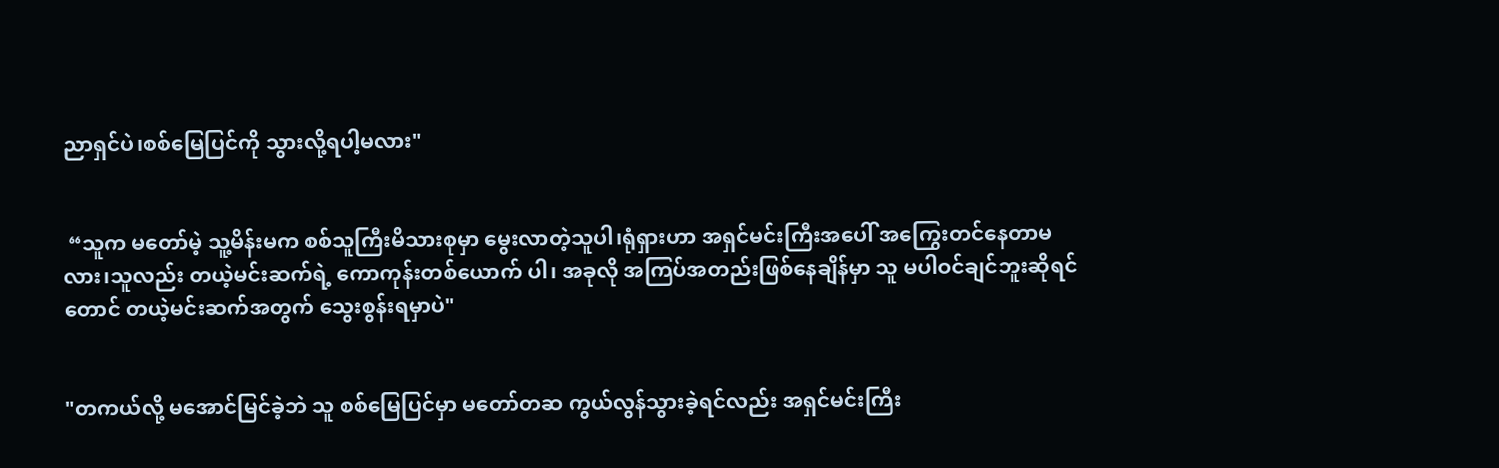ညာရှင်ပဲ၊စစ်မြေပြင်ကို သွားလို့ရပါ့မလား"


 “သူက မတော်မဲ့ သူ့မိန်းမက စစ်သူကြီးမိသားစုမှာ မွေးလာတဲ့သူပါ၊ရုံရှားဟာ အရှင်မင်းကြီးအပေါ် အကြွေးတင်နေတာမလား၊သူလည်း တယဲ့မင်းဆက်ရဲ့ ကောကုန်းတစ်ယောက် ပါ၊ အခုလို အကြပ်အတည်းဖြစ်နေချိန်မှာ သူ မပါဝင်ချင်ဘူးဆိုရင်တောင် တယဲ့မင်းဆက်အတွက် သွေးစွန်းရမှာပဲ"


"တကယ်လို့ မအောင်မြင်ခဲ့ဘဲ သူ စစ်မြေပြင်မှာ မတော်တဆ ကွယ်လွန်သွားခဲ့ရင်လည်း အရှင်မင်းကြီး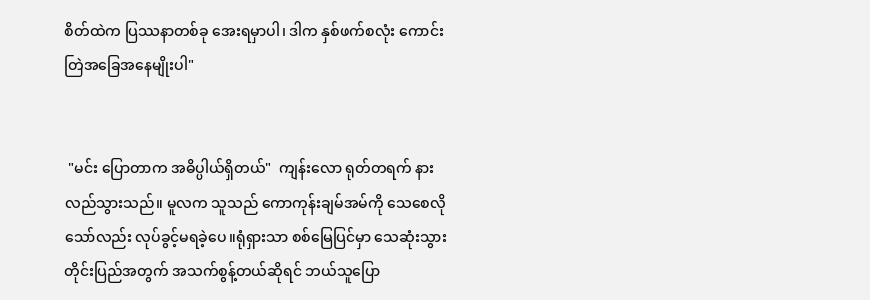စိတ်ထဲက ပြဿနာတစ်ခု အေးရမှာပါ၊ ဒါက နှစ်ဖက်စလုံး ကောင်းတြဲအခြေအနေမျိုးပါ"


 "မင်း ပြောတာက အဓိပ္ပါယ်ရှိတယ်"  ကျန်းလော ရုတ်တရက် နားလည်သွားသည်။ မူလက သူသည် ကောကုန်းချမ်အမ်ကို သေစေလိုသော်လည်း လုပ်ခွင့်မရခဲ့ပေ။ရုံရှားသာ စစ်မြေပြင်မှာ သေဆုံးသွား တိုင်းပြည်အတွက် အသက်စွန့်တယ်ဆိုရင် ဘယ်သူပြော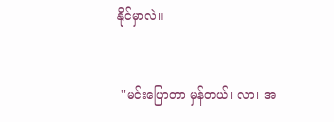နိုင်မှာလဲ။


 "မင်းပြောတာ မှန်တယ်၊ လာ၊ အ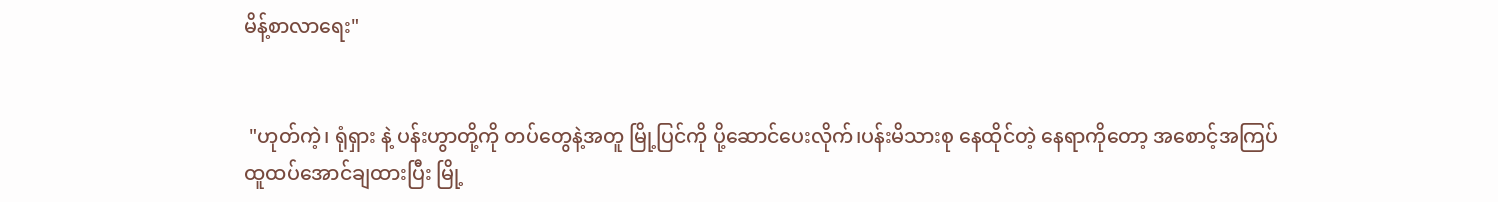မိန့်စာလာရေး"


 "ဟုတ်ကဲ့၊ ရုံရှား နဲ့ ပန်းဟွာတို့ကို တပ်တွေနဲ့အတူ မြို့ပြင်ကို ပို့ဆောင်ပေးလိုက်၊ပန်းမိသားစု နေထိုင်တဲ့ နေရာကိုတော့ အစောင့်အကြပ် ထူထပ်အောင်ချထားပြီး မြို့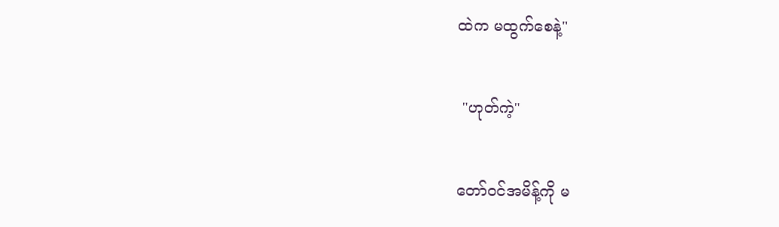ထဲက မထွက်စေနဲ့"


 "ဟုတ်ကဲ့"


တော်ဝင်အမိန့်ကို မ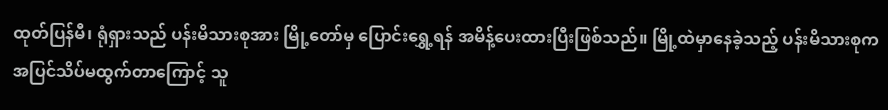ထုတ်ပြန်မီ၊ ရုံရှားသည် ပန်းမိသားစုအား မြို့တော်မှ ပြောင်းရွှေ့ရန် အမိန့်ပေးထားပြီးဖြစ်သည်။ မြို့ထဲမှာနေခဲ့သည့် ပန်းမိသားစုက အပြင်သိပ်မထွက်တာကြောင့် သူ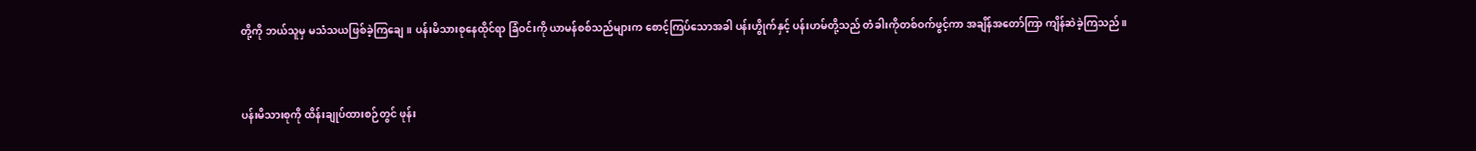တို့ကို ဘယ်သူမှ မသံသယဖြစ်ခဲ့ကြချေ။ ပန်းမိသားစုနေထိုင်ရာ ခြံဝင်းကို ယာမန်စစ်သည်များက စောင့်ကြပ်သောအခါ ပန်းဟွိုက်နှင့် ပန်းဟမ်တို့သည် တံခါးကိုတစ်ဝက်ဖွင့်ကာ အချိန်အတော်ကြာ ကျိန်ဆဲခဲ့ကြသည်။


ပန်းမိသားစုကို ထိန်းချုပ်ထားစဉ်တွင် ဖုန်း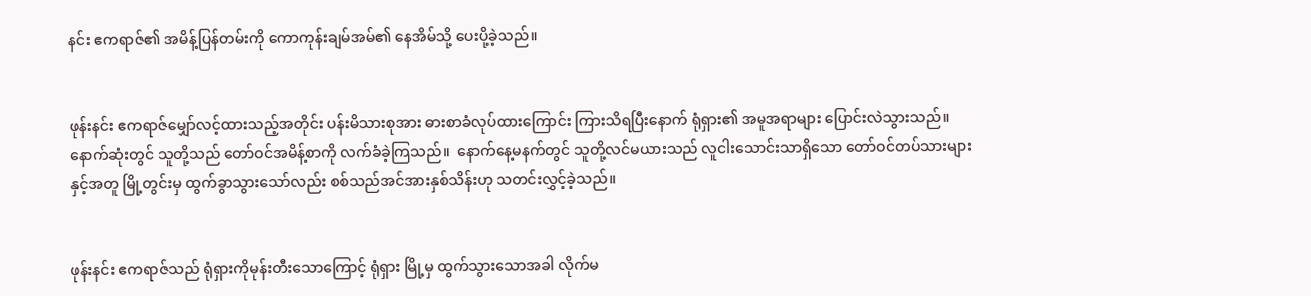နင်း ဧကရာဇ်၏ အမိန့်ပြန်တမ်းကို ကောကုန်းချမ်အမ်၏ နေအိမ်သို့ ပေးပို့ခဲ့သည်။


ဖုန်းနင်း ဧကရာဇ်မျှော်လင့်ထားသည့်အတိုင်း ပန်းမိသားစုအား ဓားစာခံလုပ်ထားကြောင်း ကြားသိရပြီးနောက် ရုံရှား၏ အမူအရာများ ပြောင်းလဲသွားသည်။ နောက်ဆုံးတွင် သူတို့သည် တော်ဝင်အမိန့်စာကို လက်ခံခဲ့ကြသည်။  နောက်နေ့မနက်တွင် သူတို့လင်မယားသည် လူငါးသောင်းသာရှိသော တော်ဝင်တပ်သားများနှင့်အတူ မြို့တွင်းမှ ထွက်ခွာသွားသော်လည်း စစ်သည်အင်အားနှစ်သိန်းဟု သတင်းလွှင့်ခဲ့သည်။


ဖုန်းနင်း ဧကရာဇ်သည် ရုံရှားကိုမုန်းတီးသောကြောင့် ရုံရှား မြို့မှ ထွက်သွားသောအခါ လိုက်မ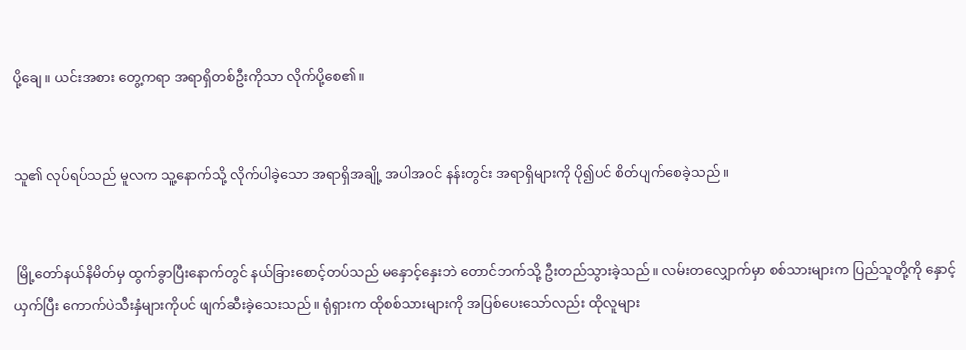ပို့ချေ။ ယင်းအစား တွေ့ကရာ အရာရှိတစ်ဦးကိုသာ လိုက်ပို့စေ၏။


သူ၏ လုပ်ရပ်သည် မူလက သူ့နောက်သို့ လိုက်ပါခဲ့သော အရာရှိအချို့ အပါအဝင် နန်းတွင်း အရာရှိများကို ပို၍ပင် စိတ်ပျက်စေခဲ့သည်။


 မြို့တော်နယ်နိမိတ်မှ ထွက်ခွာပြီးနောက်တွင် နယ်ခြားစောင့်တပ်သည် မနှောင့်နှေးဘဲ တောင်ဘက်သို့ ဦးတည်သွားခဲ့သည်။ လမ်းတလျှောက်မှာ စစ်သားများက ပြည်သူတို့ကို နှောင့်ယှက်ပြီး ကောက်ပဲသီးနှံများကိုပင် ဖျက်ဆီးခဲ့သေးသည်။ ရုံရှားက ထိုစစ်သားများကို အပြစ်ပေးသော်လည်း ထိုလူများ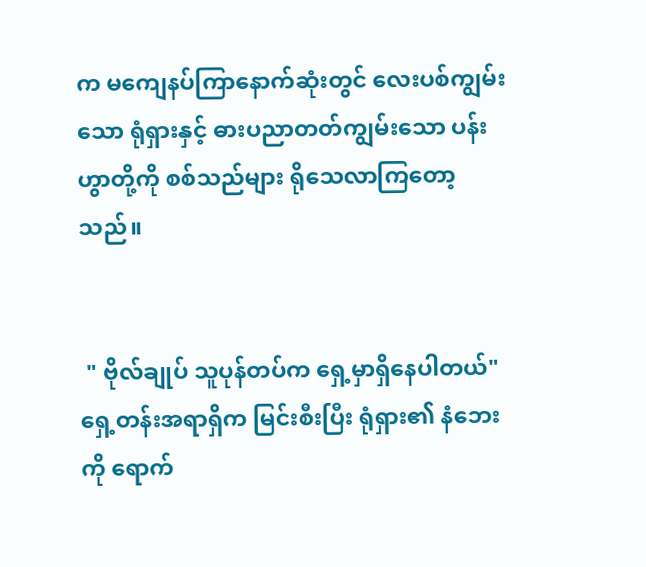က မကျေနပ်ကြာနောက်ဆုံးတွင် လေးပစ်ကျွမ်းသော ရုံရှားနှင့် ဓားပညာတတ်ကျွမ်းသော ပန်းဟွာတို့ကို စစ်သည်များ ရိုသေလာကြတော့သည်။


 " ဗိုလ်ချုပ် သူပုန်တပ်က ရှေ့မှာရှိနေပါတယ်" ရှေ့တန်းအရာရှိက မြင်းစီးပြီး ရုံရှား၏ နံဘေးကို ရောက်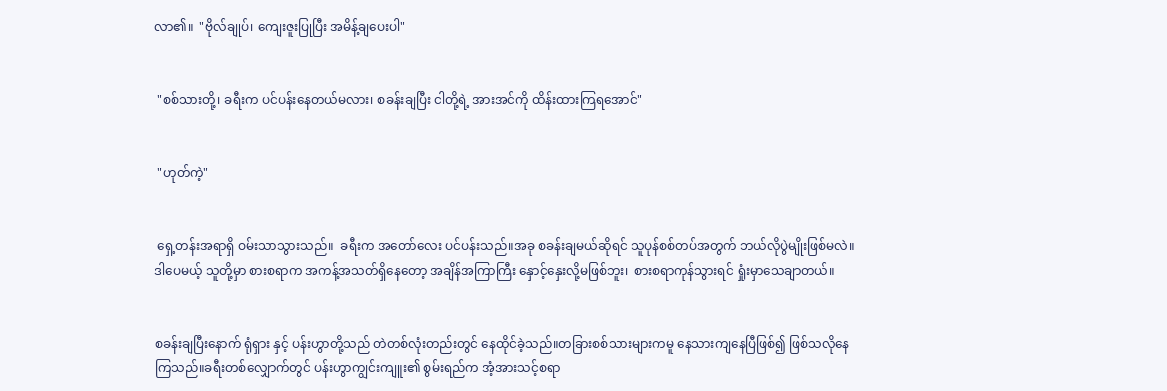လာ၏။  "ဗိုလ်ချုပ်၊ ကျေးဇူးပြုပြီး အမိန့်ချပေးပါ"


 "စစ်သားတို့၊ ခရီးက ပင်ပန်းနေတယ်မလား၊ စခန်းချပြီး ငါတို့ရဲ့ အားအင်ကို ထိန်းထားကြရအောင်"


 "ဟုတ်ကဲ့"


 ရှေ့တန်းအရာရှိ ဝမ်းသာသွားသည်။  ခရီးက အတော်လေး ပင်ပန်းသည်။အခု စခန်းချမယ်ဆိုရင် သူပုန်စစ်တပ်အတွက် ဘယ်လိုပွဲမျိုးဖြစ်မလဲ။ ဒါပေမယ့် သူတို့မှာ စားစရာက အကန့်အသတ်ရှိနေတော့ အချိန်အကြာကြီး နှောင့်နှေးလို့မဖြစ်ဘူး၊  စားစရာကုန်သွားရင် ရှုံးမှာသေချာတယ်။


စခန်းချပြီးနောက် ရုံရှား နှင့် ပန်းဟွာတို့သည် တဲတစ်လုံးတည်းတွင် နေထိုင်ခဲ့သည်။တခြားစစ်သားများကမူ နေသားကျနေပြီဖြစ်၍ ဖြစ်သလိုနေကြသည်။ခရီးတစ်လျှောက်တွင် ပန်းဟွာကျွင်းကျူး၏ စွမ်းရည်က အံ့အားသင့်စရာ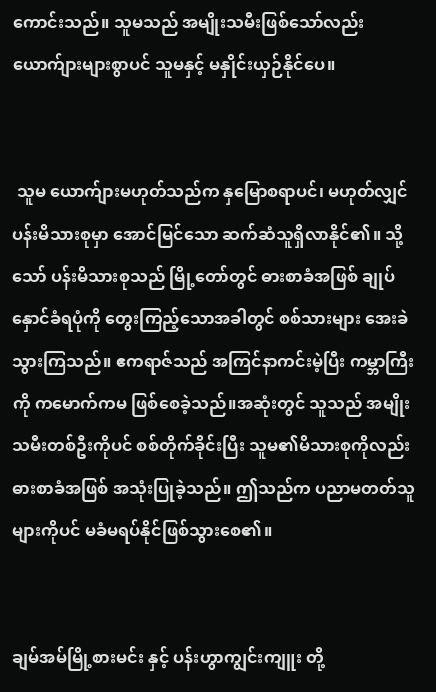ကောင်းသည်။ သူမသည် အမျိုးသမီးဖြစ်သော်လည်း ယောက်ျားများစွာပင် သူမနှင့် မနှိုင်းယှဉ်နိုင်ပေ။


 သူမ ယောက်ျားမဟုတ်သည်က နှမြောစရာပင်၊ မဟုတ်လျှင် ပန်းမိသားစုမှာ အောင်မြင်သော ဆက်ဆံသူရှိလာနိုင်၏။ သို့သော် ပန်းမိသားစုသည် မြို့တော်တွင် ဓားစာခံအဖြစ် ချုပ်နှောင်ခံရပုံကို တွေးကြည့်သောအခါတွင် စစ်သားများ အေးခဲသွားကြသည်။ ဧကရာဇ်သည် အကြင်နာကင်းမဲ့ပြီး ကမ္ဘာကြီးကို ကမောက်ကမ ဖြစ်စေခဲ့သည်။အဆုံးတွင် သူသည် အမျိုးသမီးတစ်ဦးကိုပင် စစ်တိုက်ခိုင်းပြီး သူမ၏မိသားစုကိုလည်း ဓားစာခံအဖြစ် အသုံးပြုခဲ့သည်။ ဤသည်က ပညာမတတ်သူများကိုပင် မခံမရပ်နိုင်ဖြစ်သွားစေ၏။


ချမ်အမ်မြို့စားမင်း နှင့် ပန်းဟွာကျွင်းကျူး တို့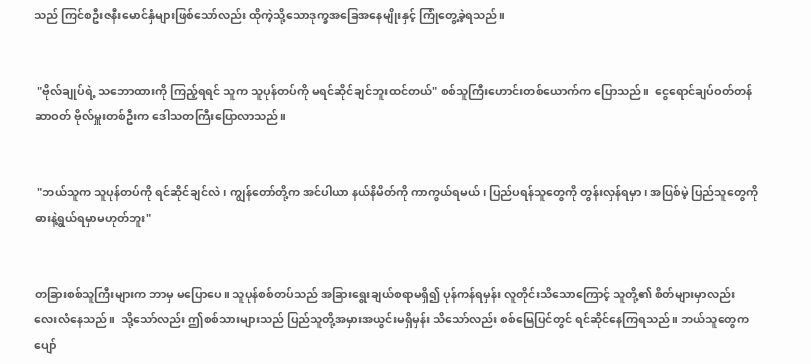သည် ကြင်စဦးဇနီးမောင်နှံများဖြစ်သော်လည်း ထိုကဲ့သို့သောဒုက္ခအခြေအနေမျိုးနှင့် ကြုံတွေ့ခဲ့ရသည်။


 "ဗိုလ်ချုပ်ရဲ့ သဘောထားကို ကြည့်ရရင် သူက သူပုန်တပ်ကို မရင်ဆိုင်ချင်ဘူးထင်တယ်" စစ်သူကြီးဟောင်းတစ်ယောက်က ပြောသည်။  ငွေရောင်ချပ်ဝတ်တန်ဆာဝတ် ဗိုလ်မှူးတစ်ဦးက ဒေါသတကြီးပြောလာသည်။


 "ဘယ်သူက သူပုန်တပ်ကို ရင်ဆိုင်ချင်လဲ၊ ကျွန်တော်တို့က အင်ပါယာ နယ်နိမိတ်ကို ကာကွယ်ရမယ်၊ ပြည်ပရန်သူတွေကို တွန်းလှန်ရမှာ၊ အပြစ်မဲ့ ပြည်သူတွေကို ဓားနဲ့ရွယ်ရမှာမဟုတ်ဘူး"


တခြားစစ်သူကြီးများက ဘာမှ မပြောပေ။ သူပုန်စစ်တပ်သည် အခြားရွေးချယ်စရာမရှိ၍ ပုန်ကန်ရမှန်း လူတိုင်းသိသောကြောင့် သူတို့၏ စိတ်များမှာလည်း လေးလံနေသည်။  သို့သော်လည်း ဤစစ်သားများသည် ပြည်သူတို့အမှားအယွင်းမရှိမှန်း သိသော်လည်း စစ်မြေပြင်တွင် ရင်ဆိုင်နေကြရသည်။ ဘယ်သူတွေက ပျော်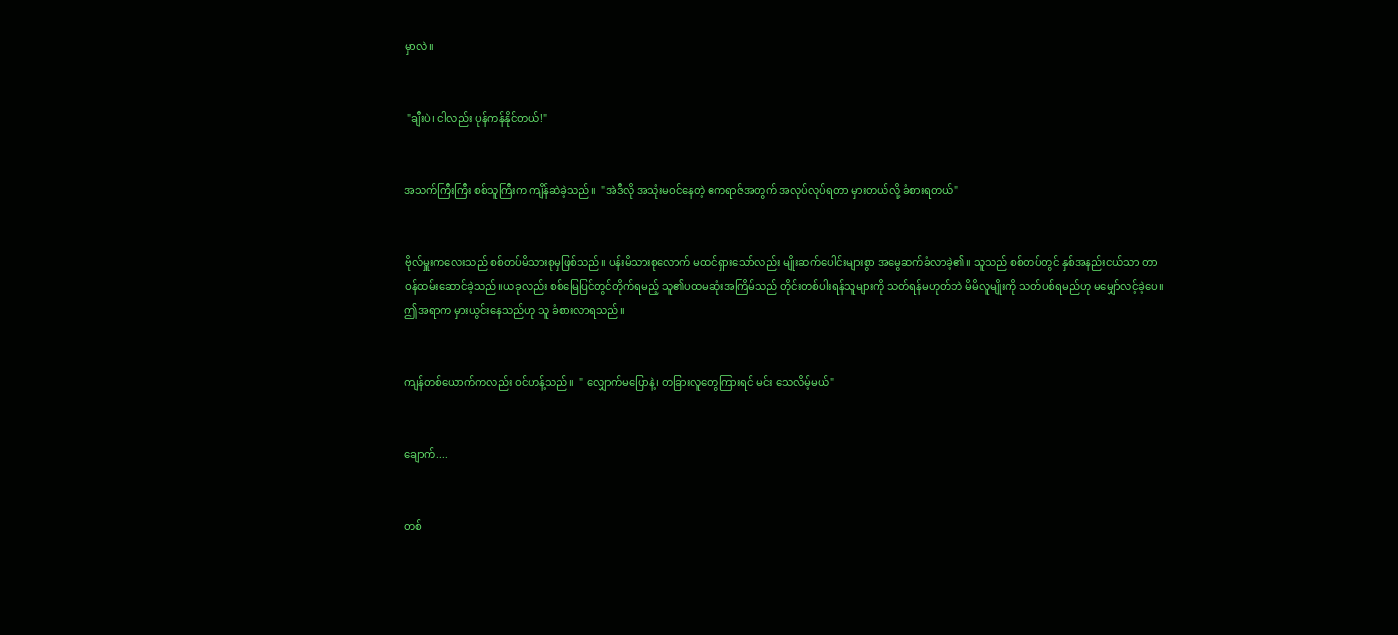မှာလဲ။


 "ချီးပဲ၊ ငါလည်း ပုန်ကန်နိုင်တယ်!"


အသက်ကြီးကြီး စစ်သူကြီးက ကျိန်ဆဲခဲ့သည်။  "အဲဒီလို အသုံးမဝင်နေတဲ့ ဧကရာဇ်အတွက် အလုပ်လုပ်ရတာ မှားတယ်လို့ ခံစားရတယ်"


ဗိုလ်မှူးကလေးသည် စစ်တပ်မိသားစုမှဖြစ်သည်။ ပန်းမိသားစုလောက် မထင်ရှားသော်လည်း မျိုးဆက်ပေါင်းများစွာ အမွေဆက်ခံလာခဲ့၏။ သူသည် စစ်တပ်တွင် နှစ်အနည်းငယ်သာ တာဝန်ထမ်းဆောင်ခဲ့သည်။ယခုလည်း စစ်မြေပြင်တွင်တိုက်ရမည့် သူ၏ပထမဆုံးအကြိမ်သည် တိုင်းတစ်ပါးရန်သူများကို သတ်ရန်မဟုတ်ဘဲ မိမိလူမျိုးကို သတ်ပစ်ရမည်ဟု မမျှော်လင့်ခဲ့ပေ။ဤအရာက မှားယွင်းနေသည်ဟု သူ ခံစားလာရသည်။


ကျန်တစ်ယောက်ကလည်း ဝင်ဟန့်သည်။  " လျှောက်မပြောနဲ့၊ တခြားလူတွေကြားရင် မင်း သေလိမ့်မယ်"


ချောက်....


တစ်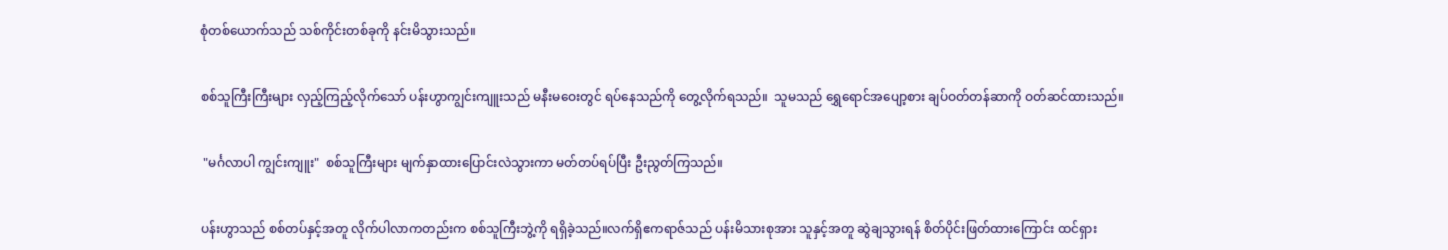စုံတစ်ယောက်သည် သစ်ကိုင်းတစ်ခုကို နင်းမိသွားသည်။


စစ်သူကြီးကြီးများ လှည့်ကြည့်လိုက်သော် ပန်းဟွာကျွင်းကျူးသည် မနီးမဝေးတွင် ရပ်နေသည်ကို တွေ့လိုက်ရသည်။  သူမသည် ရွှေရောင်အပျော့စား ချပ်ဝတ်တန်ဆာကို ဝတ်ဆင်ထားသည်။


 "မင်္ဂလာပါ ကျွင်းကျူး"  စစ်သူကြီးများ မျက်နှာထားပြောင်းလဲသွားကာ မတ်တပ်ရပ်ပြီး ဦးညွတ်ကြသည်။


ပန်းဟွာသည် စစ်တပ်နှင့်အတူ လိုက်ပါလာကတည်းက စစ်သူကြီးဘွဲ့ကို ရရှိခဲ့သည်။လက်ရှိဧကရာဇ်သည် ပန်းမိသားစုအား သူနှင့်အတူ ဆွဲချသွားရန် စိတ်ပိုင်းဖြတ်ထားကြောင်း ထင်ရှား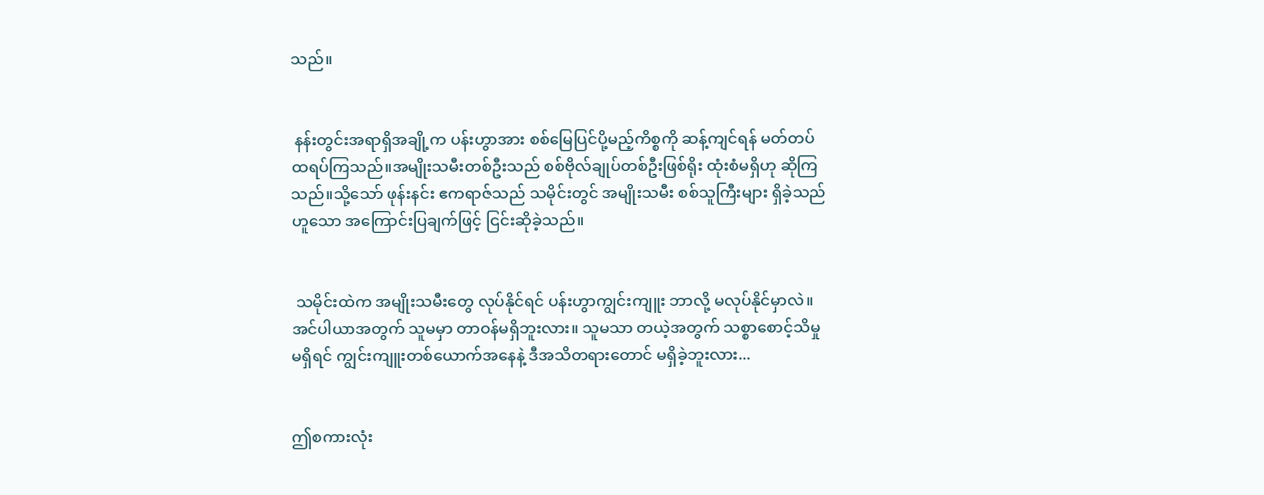သည်။


 နန်းတွင်းအရာရှိအချို့က ပန်းဟွာအား စစ်မြေပြင်ပို့မည့်ကိစ္စကို ဆန့်ကျင်ရန် မတ်တပ်ထရပ်ကြသည်။အမျိုးသမီးတစ်ဦးသည် စစ်ဗိုလ်ချုပ်တစ်ဦးဖြစ်ရိုး ထုံးစံမရှိဟု ဆိုကြသည်။သို့သော် ဖုန်းနင်း ဧကရာဇ်သည် သမိုင်းတွင် အမျိုးသမီး စစ်သူကြီးများ ရှိခဲ့သည်ဟူသော အကြောင်းပြချက်ဖြင့် ငြင်းဆိုခဲ့သည်။


 သမိုင်းထဲက အမျိုးသမီးတွေ လုပ်နိုင်ရင် ပန်းဟွာကျွင်းကျူး ဘာလို့ မလုပ်နိုင်မှာလဲ။အင်ပါယာအတွက် သူမမှာ တာဝန်မရှိဘူးလား။ သူမသာ တယဲ့အတွက် သစ္စာစောင့်သိမှုမရှိရင် ကျွင်းကျူးတစ်ယောက်အနေနဲ့ ဒီအသိတရားတောင် မရှိခဲ့ဘူးလား...


ဤစကားလုံး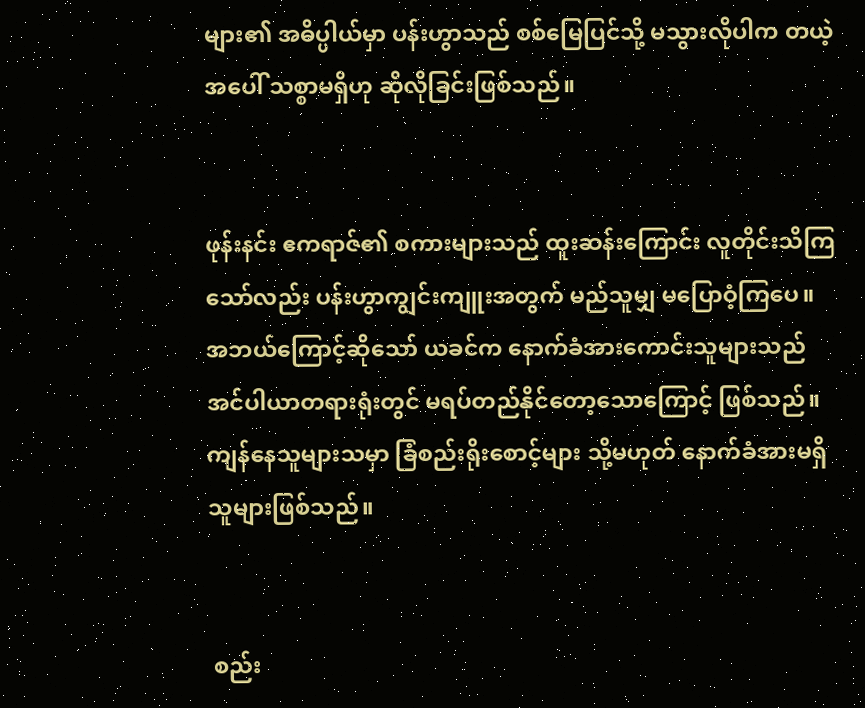များ၏ အဓိပ္ပါယ်မှာ ပန်းဟွာသည် စစ်မြေပြင်သို့ မသွားလိုပါက တယဲ့အပေါ် သစ္စာမရှိဟု ဆိုလိုခြင်းဖြစ်သည်။


ဖုန်းနင်း ဧကရာဇ်၏ စကားများသည် ထူးဆန်းကြောင်း လူတိုင်းသိကြသော်လည်း ပန်းဟွာကျွင်းကျူးအတွက် မည်သူမျှ မပြောဝံ့ကြပေ။ အဘယ်ကြောင့်ဆိုသော် ယခင်က နောက်ခံအားကောင်းသူများသည် အင်ပါယာတရားရုံးတွင် မရပ်တည်နိုင်တော့သောကြောင့် ဖြစ်သည်။ ကျန်နေသူများသမှာ ခြံစည်းရိုးစောင့်များ သို့မဟုတ် နောက်ခံအားမရှိသူများဖြစ်သည်။


 စည်း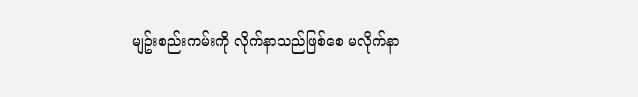မျဥ်းစည်းကမ်းကို လိုက်နာသည်ဖြစ်စေ မလိုက်နာ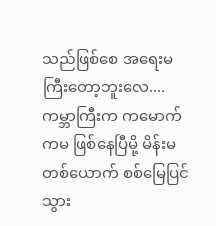သည်ဖြစ်စေ အရေးမကြီးတော့ဘူးလေ.... ကမ္ဘာကြီးက ကမောက်ကမ ဖြစ်နေပြီမို့ မိန်းမတစ်ယောက် စစ်မြေပြင် သွား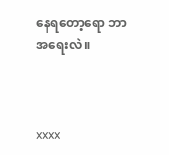နေရတော့ရော ဘာအရေးလဲ။



xxxx